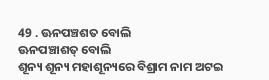49 . ଊନପଞ୍ଚଶତ ବୋଲି
ଊନପଞ୍ଚାଶତ୍ ବୋଲି
ଶୂନ୍ୟ ଶୂନ୍ୟ ମହାଶୂନ୍ୟରେ ବିଶ୍ରାମ ନାମ ଅଟଇ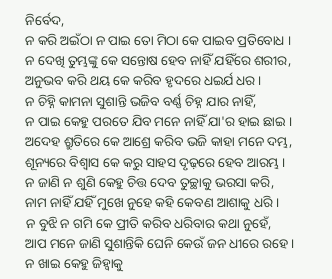ନିର୍ବେଦ,
ନ କରି ଅଇଁଠା ନ ପାଇ ତୋ ମିଠା କେ ପାଇବ ପ୍ରତିବୋଧ ।
ନ ଦେଖି ତୁମ୍ଭଙ୍କୁ କେ ସନ୍ତୋଷ ହେବ ନାହିଁ ଯହିଁରେ ଶରୀର,
ଅନୁଭବ କରି ଥୟ କେ କରିବ ହୃଦରେ ଧଇର୍ଯ ଧର ।
ନ ଚିହ୍ନି କାମନା ସୁଶାନ୍ତି ଭଜିବ ବର୍ଣ୍ଣ ଚିହ୍ନ ଯାର ନାହିଁ,
ନ ପାଇ କେହୁ ପରତେ ଯିବ ମନେ ନାହିଁ ଯା'ର ହାଇ ଛାଇ ।
ଅଦେହ ଶ୍ରୁତିରେ କେ ଆଶ୍ରେ କରିବ ଭଜି କାହା ମନେ ଦମ୍ଭ,
ଶୂନ୍ୟରେ ବିଶ୍ୱାସ କେ କରୁ ସାହସ ଦୃଢ଼ରେ ହେବ ଆରମ୍ଭ ।
ନ ଜାଣି ନ ଶୁଣି କେହୁ ଚିତ୍ତ ଦେବ ତୁଚ୍ଛାକୁ ଭରସା କରି,
ନାମ ନାହିଁ ଯହିଁ ମୁଖେ ନୁହେ କହି କେବଣ ଆଶାକୁ ଧରି ।
ନ ବୁଝି ନ ଗମି କେ ପ୍ରୀତି କରିବ ଧରିବାର କଥା ନୁହେଁ,
ଆପ ମନେ ଜାଣି ସୁଶାନ୍ତିକି ଘେନି କେଉଁ ଜନ ଧୀରେ ରହେ ।
ନ ଖାଇ କେହୁ ଜିହ୍ୱାକୁ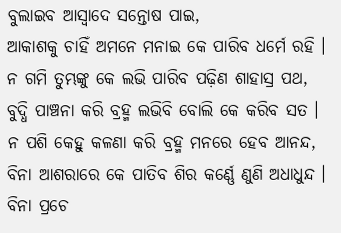ବୁଲାଇବ ଆସ୍ୱାଦେ ସନ୍ତୋଷ ପାଇ,
ଆକାଶକୁ ଚାହିଁ ଅମନେ ମନାଇ କେ ପାରିବ ଧର୍ମେ ରହି ।
ନ ଗମି ତୁମ୍ଭଙ୍କୁ କେ ଲଭି ପାରିବ ପଢ଼ିଣ ଶାହାସ୍ର ପଥ,
ବୁଦ୍ଧି ପାଞ୍ଚନା କରି ବ୍ରହ୍ମ ଲଭିବି ବୋଲି କେ କରିବ ସତ ।
ନ ପଶି କେହୁ କଳଣା କରି ବ୍ରହ୍ମ ମନରେ ହେବ ଆନନ୍ଦ,
ବିନା ଆଶରାରେ କେ ପାତିବ ଶିର କର୍ଣ୍ଣେ ଣୁଣି ଅଧାଧୁନ୍ଦ ।
ବିନା ପ୍ରଚେ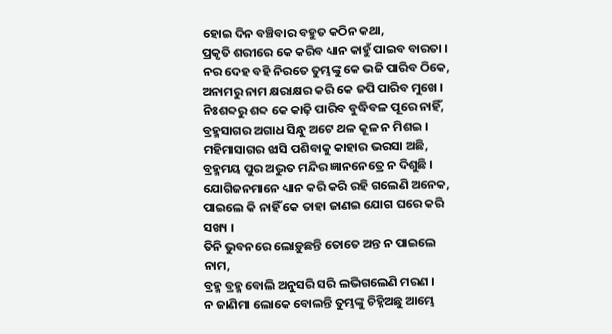ହୋଇ ଦିନ ବଞ୍ଚିବାର ବହୁତ କଠିନ କଥା,
ପ୍ରକୃତି ଶରୀରେ କେ କରିବ ଧ୍ୟାନ କାହୁଁ ପାଇବ ବାରତା ।
ନର ଦେହ ବହି ନିରତେ ତୁମ୍ଭଙ୍କୁ କେ ଭଜି ପାରିବ ଠିକେ,
ଅନାମରୁ ନାମ କ୍ଷରାକ୍ଷର କରି କେ ଜପି ପାରିବ ମୁଖେ ।
ନିଃଶବ୍ଦରୁ ଶବ୍ଦ କେ କାଢ଼ି ପାରିବ ବୁଦ୍ଧିବଳ ପୂରେ ନାହିଁ,
ବ୍ରହ୍ମସାଗର ଅଗାଧ ସିନ୍ଧୁ ଅଟେ ଥଳ କୂଳ ନ ମିଶଇ ।
ମହିମାସାଗର ଝାସି ପଶିବାକୁ କାହାର ଭରସା ଅଛି,
ବ୍ରହ୍ମମୟ ପୁର ଅଦ୍ଭୁତ ମନ୍ଦିର ଜ୍ଞାନନେତ୍ରେ ନ ଦିଶୁଛି ।
ଯୋଗିଜନମାନେ ଧ୍ୟାନ କରି କରି ରହି ଗଲେଣି ଅନେକ,
ପାଇଲେ କି ନାହିଁ କେ ତାହା ଜାଣଇ ଯୋଗ ଘରେ କରି ସଖ୍ୟ ।
ତିନି ଭୁବନରେ ଲୋଡ଼ୁଛନ୍ତି ତୋତେ ଅନ୍ତ ନ ପାଇଲେ ନାମ,
ବ୍ରହ୍ମ ବ୍ରହ୍ମ ବୋଲି ଅନୁସରି ସରି ଲଭିଗଲେଣି ମରଣ ।
ନ ଜାଣିମା ଲୋକେ ବୋଲନ୍ତି ତୁମ୍ଭଙ୍କୁ ଚିହ୍ନିଅଛୁ ଆମ୍ଭେ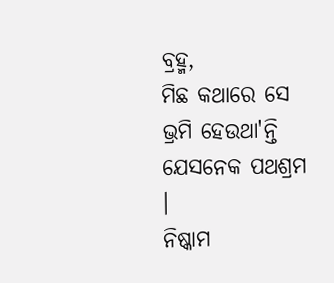ବ୍ରହ୍ମ,
ମିଛ କଥାରେ ସେ ଭ୍ରମି ହେଉଥା'ନ୍ତି ଯେସନେକ ପଥଶ୍ରମ ।
ନିଷ୍କାମ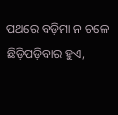ପଥରେ ବଡ଼ିମା ନ ଚଳେ ଛିଡ଼ିପଡ଼ିବାର ହୁଏ,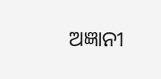ଅଜ୍ଞାନୀ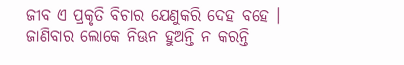ଜୀବ ଏ ପ୍ରକୃତି ବିଚାର ଯେଣୁକରି ଦେହ ବହେ ।
ଜାଣିବାର ଲୋକେ ନିଊନ ହୁଅନ୍ତି ନ କରନ୍ତି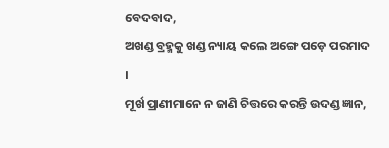ବେଦବାଦ,
ଅଖଣ୍ଡ ବ୍ରହ୍ମକୁ ଖଣ୍ଡ ନ୍ୟାୟ କଲେ ଅଙ୍ଗେ ପଡ଼େ ପରମାଦ ।
ମୂର୍ଖ ପ୍ରାଣୀମାନେ ନ ଜାଣି ଚିତ୍ତରେ କରନ୍ତି ଉଦଣ୍ଡ ଜ୍ଞାନ,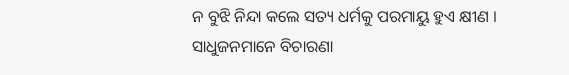ନ ବୁଝି ନିନ୍ଦା କଲେ ସତ୍ୟ ଧର୍ମକୁ ପରମାୟୁ ହୁଏ କ୍ଷୀଣ ।
ସାଧୁଜନମାନେ ବିଚାରଣା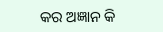କର ଅଜ୍ଞାନ କି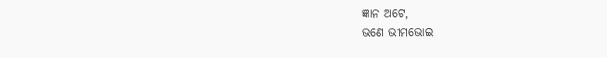ଜ୍ଞାନ ଅଟେ,
ଭଣେ ଭୀମଭୋଇ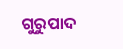ଗୁରୁପାଦ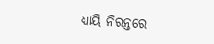ଧ୍ୟାୟି ନିରନ୍ତରେ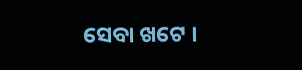ସେବା ଖଟେ ।